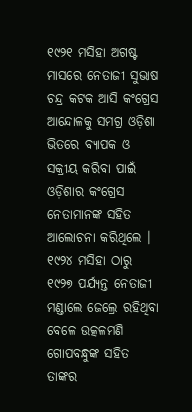୧୯୨୧ ମସିହା ଅଗଷ୍ଟ ମାସରେ ନେତାଜୀ ସୁଭାଷ ଚନ୍ଦ୍ର କଟକ ଆସି କଂଗ୍ରେସ ଆନ୍ଦୋଳକୁ ସମଗ୍ର ଓଡ଼ିଶା ଭିତରେ ବ୍ୟାପକ ଓ ସକ୍ରୀୟ କରିବା ପାଇଁ ଓଡ଼ିଶାର କଂଗ୍ରେସ ନେତାମାନଙ୍କ ସହିତ ଆଲୋଚନା କରିଥିଲେ । ୧୯୨୪ ମସିହା ଠାରୁ ୧୯୨୭ ପର୍ଯ୍ୟନ୍ତ ନେତାଜୀ ମଣ୍ଡାଲେ ଜେଲ୍ରେ ରହିଥିବା ବେଳେ ଉତ୍କଳମଣି ଗୋପବନ୍ଧୁଙ୍କ ସହିତ ତାଙ୍କର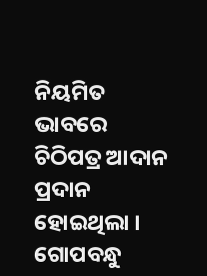ନିୟମିତ ଭାବରେ ଚିଠିପତ୍ର ଆଦାନ ପ୍ରଦାନ ହୋଇଥିଲା । ଗୋପବନ୍ଧୁ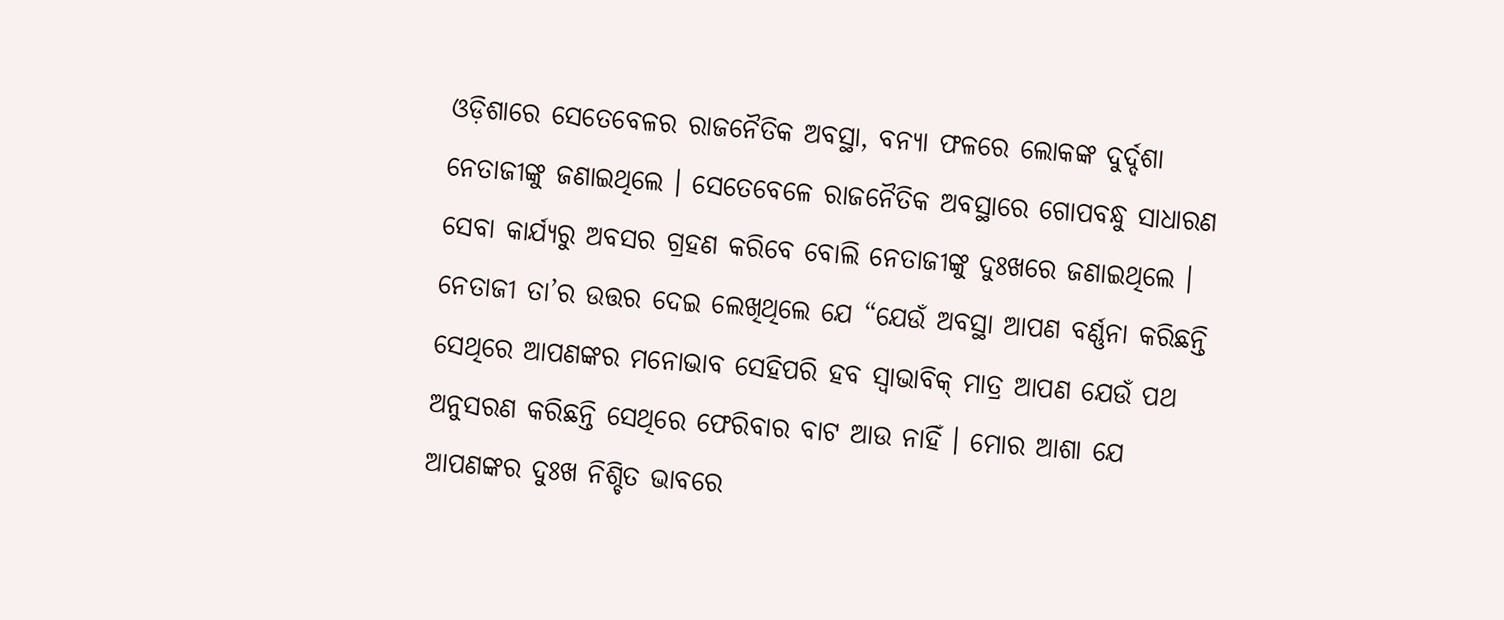ଓଡ଼ିଶାରେ ସେତେବେଳର ରାଜନୈତିକ ଅବସ୍ଥା, ବନ୍ୟା ଫଳରେ ଲୋକଙ୍କ ଦୁର୍ଦ୍ଦଶା ନେତାଜୀଙ୍କୁ ଜଣାଇଥିଲେ । ସେତେବେଳେ ରାଜନୈତିକ ଅବସ୍ଥାରେ ଗୋପବନ୍ଧୁ ସାଧାରଣ ସେବା କାର୍ଯ୍ୟରୁ ଅବସର ଗ୍ରହଣ କରିବେ ବୋଲି ନେତାଜୀଙ୍କୁ ଦୁଃଖରେ ଜଣାଇଥିଲେ । ନେତାଜୀ ତା’ର ଉତ୍ତର ଦେଇ ଲେଖିଥିଲେ ଯେ “ଯେଉଁ ଅବସ୍ଥା ଆପଣ ବର୍ଣ୍ଣନା କରିଛନ୍ତି ସେଥିରେ ଆପଣଙ୍କର ମନୋଭାବ ସେହିପରି ହବ ସ୍ୱାଭାବିକ୍ ମାତ୍ର ଆପଣ ଯେଉଁ ପଥ ଅନୁସରଣ କରିଛନ୍ତି ସେଥିରେ ଫେରିବାର ବାଟ ଆଉ ନାହିଁ । ମୋର ଆଶା ଯେ ଆପଣଙ୍କର ଦୁଃଖ ନିଶ୍ଚିତ ଭାବରେ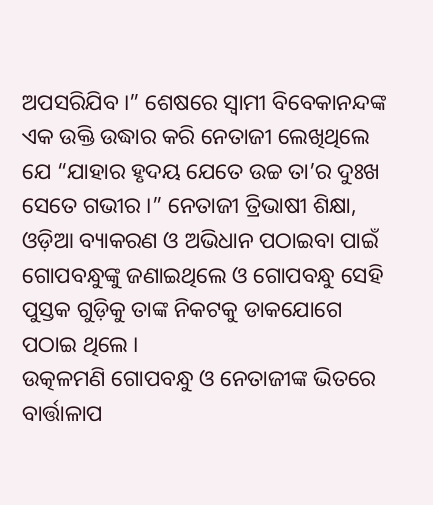ଅପସରିଯିବ ।” ଶେଷରେ ସ୍ୱାମୀ ବିବେକାନନ୍ଦଙ୍କ ଏକ ଉକ୍ତି ଉଦ୍ଧାର କରି ନେତାଜୀ ଲେଖିଥିଲେ ଯେ “ଯାହାର ହୃଦୟ ଯେତେ ଉଚ୍ଚ ତା’ର ଦୁଃଖ ସେତେ ଗଭୀର ।” ନେତାଜୀ ତ୍ରିଭାଷୀ ଶିକ୍ଷା, ଓଡ଼ିଆ ବ୍ୟାକରଣ ଓ ଅଭିଧାନ ପଠାଇବା ପାଇଁ ଗୋପବନ୍ଧୁଙ୍କୁ ଜଣାଇଥିଲେ ଓ ଗୋପବନ୍ଧୁ ସେହି ପୁସ୍ତକ ଗୁଡ଼ିକୁ ତାଙ୍କ ନିକଟକୁ ଡାକଯୋଗେ ପଠାଇ ଥିଲେ ।
ଉତ୍କଳମଣି ଗୋପବନ୍ଧୁ ଓ ନେତାଜୀଙ୍କ ଭିତରେ ବାର୍ତ୍ତାଳାପ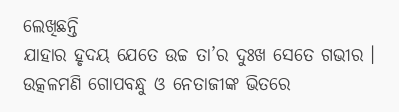ଲେଖିଛନ୍ତି
ଯାହାର ହୃଦୟ ଯେତେ ଉଚ୍ଚ ତା’ର ଦୁଃଖ ସେତେ ଗଭୀର ।
ଉତ୍କଳମଣି ଗୋପବନ୍ଧୁ ଓ ନେତାଜୀଙ୍କ ଭିତରେ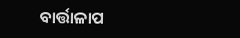ବାର୍ତ୍ତାଳାପ